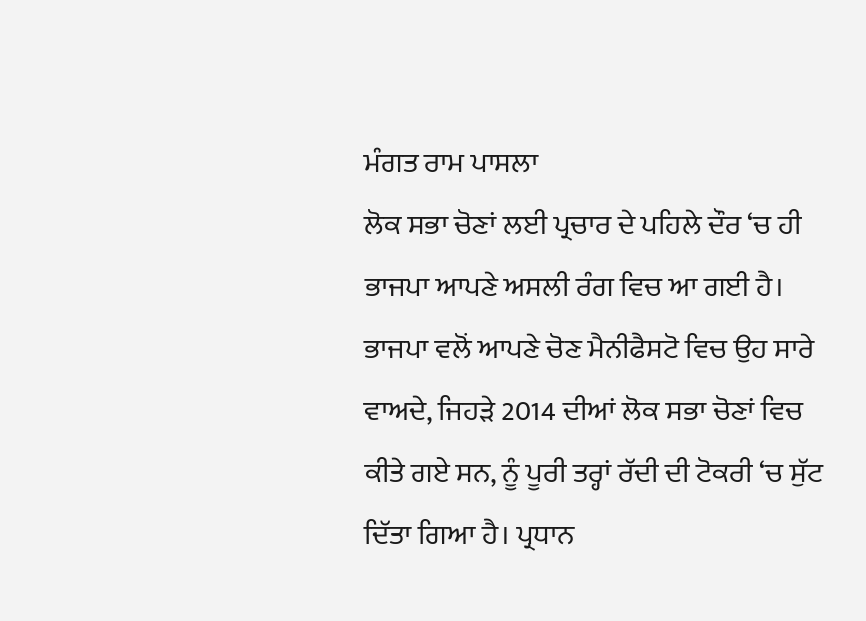ਮੰਗਤ ਰਾਮ ਪਾਸਲਾ
ਲੋਕ ਸਭਾ ਚੋਣਾਂ ਲਈ ਪ੍ਰਚਾਰ ਦੇ ਪਹਿਲੇ ਦੌਰ ‘ਚ ਹੀ ਭਾਜਪਾ ਆਪਣੇ ਅਸਲੀ ਰੰਗ ਵਿਚ ਆ ਗਈ ਹੈ। ਭਾਜਪਾ ਵਲੋਂ ਆਪਣੇ ਚੋਣ ਮੈਨੀਫੈਸਟੋ ਵਿਚ ਉਹ ਸਾਰੇ ਵਾਅਦੇ, ਜਿਹੜੇ 2014 ਦੀਆਂ ਲੋਕ ਸਭਾ ਚੋਣਾਂ ਵਿਚ ਕੀਤੇ ਗਏ ਸਨ, ਨੂੰ ਪੂਰੀ ਤਰ੍ਹਾਂ ਰੱਦੀ ਦੀ ਟੋਕਰੀ ‘ਚ ਸੁੱਟ ਦਿੱਤਾ ਗਿਆ ਹੈ। ਪ੍ਰਧਾਨ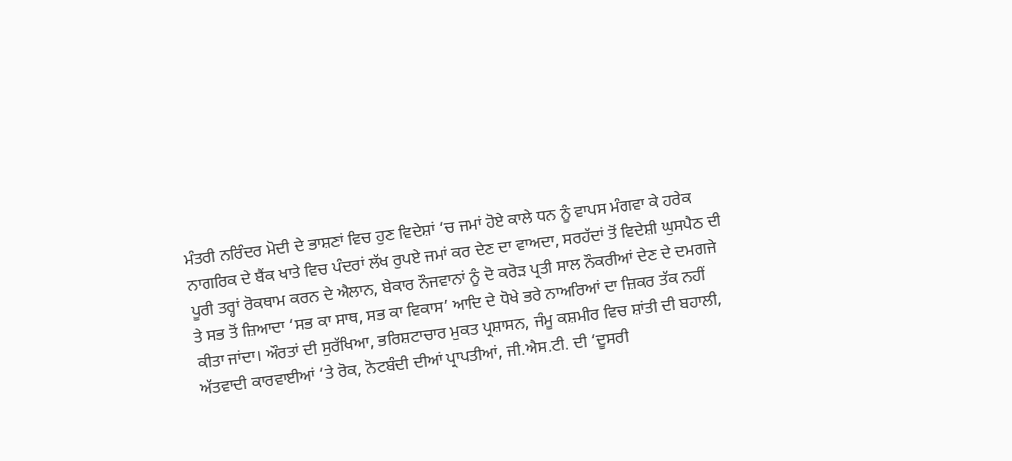ਮੰਤਰੀ ਨਰਿੰਦਰ ਮੋਦੀ ਦੇ ਭਾਸ਼ਣਾਂ ਵਿਚ ਹੁਣ ਵਿਦੇਸ਼ਾਂ ‘ਚ ਜਮਾਂ ਹੋਏ ਕਾਲੇ ਧਨ ਨੂੰ ਵਾਪਸ ਮੰਗਵਾ ਕੇ ਹਰੇਕ ਨਾਗਰਿਕ ਦੇ ਬੈਂਕ ਖਾਤੇ ਵਿਚ ਪੰਦਰਾਂ ਲੱਖ ਰੁਪਏ ਜਮਾਂ ਕਰ ਦੇਣ ਦਾ ਵਾਅਦਾ, ਸਰਹੱਦਾਂ ਤੋਂ ਵਿਦੇਸ਼ੀ ਘੁਸਪੈਠ ਦੀ ਪੂਰੀ ਤਰ੍ਹਾਂ ਰੋਕਥਾਮ ਕਰਨ ਦੇ ਐਲਾਨ, ਬੇਕਾਰ ਨੌਜਵਾਨਾਂ ਨੂੰ ਦੋ ਕਰੋੜ ਪ੍ਰਤੀ ਸਾਲ ਨੌਕਰੀਆਂ ਦੇਣ ਦੇ ਦਮਗਜੇ ਤੇ ਸਭ ਤੋਂ ਜ਼ਿਆਦਾ ‘ਸਭ ਕਾ ਸਾਥ, ਸਭ ਕਾ ਵਿਕਾਸ’ ਆਦਿ ਦੇ ਧੋਖੇ ਭਰੇ ਨਾਅਰਿਆਂ ਦਾ ਜ਼ਿਕਰ ਤੱਕ ਨਹੀਂ ਕੀਤਾ ਜਾਂਦਾ। ਔਰਤਾਂ ਦੀ ਸੁਰੱਖਿਆ, ਭਰਿਸ਼ਟਾਚਾਰ ਮੁਕਤ ਪ੍ਰਸ਼ਾਸਨ, ਜੰਮੂ ਕਸ਼ਮੀਰ ਵਿਚ ਸ਼ਾਂਤੀ ਦੀ ਬਹਾਲੀ, ਅੱਤਵਾਦੀ ਕਾਰਵਾਈਆਂ ‘ਤੇ ਰੋਕ, ਨੋਟਬੰਦੀ ਦੀਆਂ ਪ੍ਰਾਪਤੀਆਂ, ਜੀ.ਐਸ.ਟੀ. ਦੀ ‘ਦੂਸਰੀ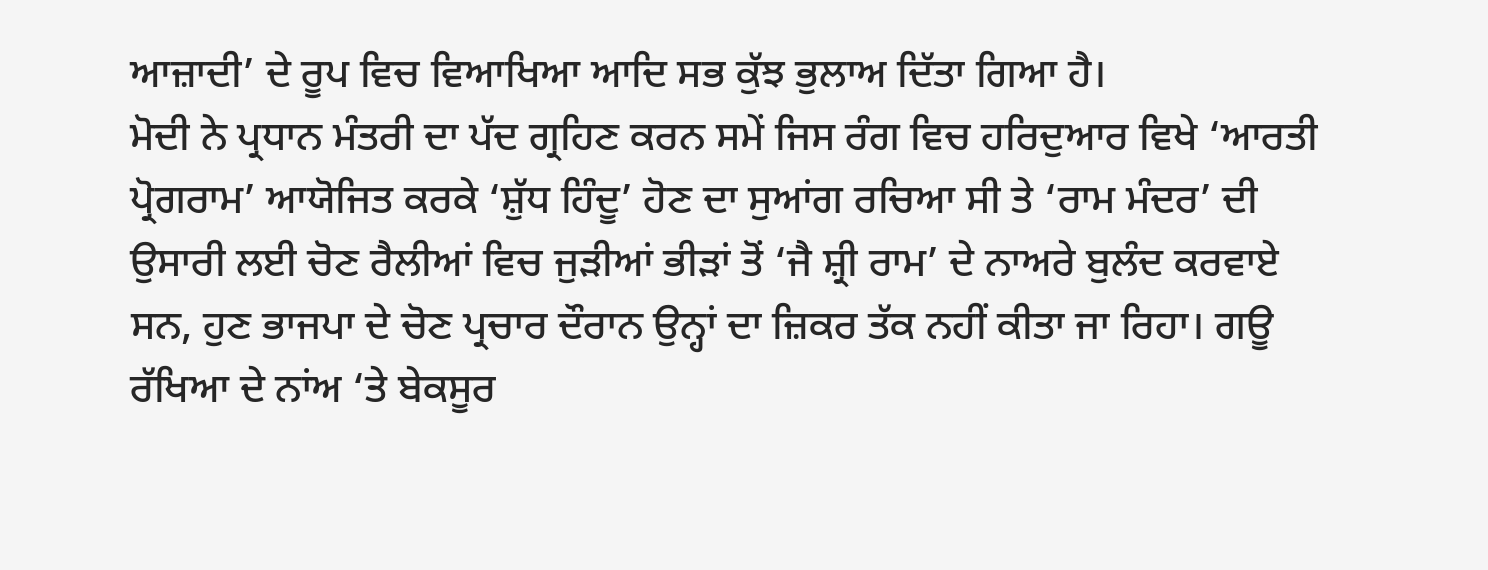ਆਜ਼ਾਦੀ’ ਦੇ ਰੂਪ ਵਿਚ ਵਿਆਖਿਆ ਆਦਿ ਸਭ ਕੁੱਝ ਭੁਲਾਅ ਦਿੱਤਾ ਗਿਆ ਹੈ।
ਮੋਦੀ ਨੇ ਪ੍ਰਧਾਨ ਮੰਤਰੀ ਦਾ ਪੱਦ ਗ੍ਰਹਿਣ ਕਰਨ ਸਮੇਂ ਜਿਸ ਰੰਗ ਵਿਚ ਹਰਿਦੁਆਰ ਵਿਖੇ ‘ਆਰਤੀ ਪ੍ਰੋਗਰਾਮ’ ਆਯੋਜਿਤ ਕਰਕੇ ‘ਸ਼ੁੱਧ ਹਿੰਦੂ’ ਹੋਣ ਦਾ ਸੁਆਂਗ ਰਚਿਆ ਸੀ ਤੇ ‘ਰਾਮ ਮੰਦਰ’ ਦੀ ਉਸਾਰੀ ਲਈ ਚੋਣ ਰੈਲੀਆਂ ਵਿਚ ਜੁੜੀਆਂ ਭੀੜਾਂ ਤੋਂ ‘ਜੈ ਸ਼੍ਰੀ ਰਾਮ’ ਦੇ ਨਾਅਰੇ ਬੁਲੰਦ ਕਰਵਾਏ ਸਨ, ਹੁਣ ਭਾਜਪਾ ਦੇ ਚੋਣ ਪ੍ਰਚਾਰ ਦੌਰਾਨ ਉਨ੍ਹਾਂ ਦਾ ਜ਼ਿਕਰ ਤੱਕ ਨਹੀਂ ਕੀਤਾ ਜਾ ਰਿਹਾ। ਗਊ ਰੱਖਿਆ ਦੇ ਨਾਂਅ ‘ਤੇ ਬੇਕਸੂਰ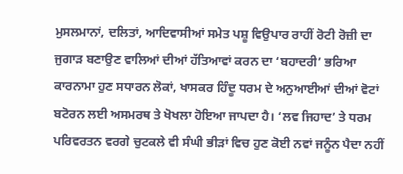ਮੁਸਲਮਾਨਾਂ, ਦਲਿਤਾਂ, ਆਦਿਵਾਸੀਆਂ ਸਮੇਤ ਪਸ਼ੂ ਵਿਉਪਾਰ ਰਾਹੀਂ ਰੋਟੀ ਰੋਜ਼ੀ ਦਾ ਜੁਗਾੜ ਬਣਾਉਣ ਵਾਲਿਆਂ ਦੀਆਂ ਹੱਤਿਆਵਾਂ ਕਰਨ ਦਾ ‘ਬਹਾਦਰੀ’ ਭਰਿਆ ਕਾਰਨਾਮਾ ਹੁਣ ਸਧਾਰਨ ਲੋਕਾਂ, ਖਾਸਕਰ ਹਿੰਦੂ ਧਰਮ ਦੇ ਅਨੁਆਈਆਂ ਦੀਆਂ ਵੋਟਾਂ ਬਟੋਰਨ ਲਈ ਅਸਮਰਥ ਤੇ ਖੋਖਲਾ ਹੋਇਆ ਜਾਪਦਾ ਹੈ। ‘ਲਵ ਜਿਹਾਦ’ ਤੇ ਧਰਮ ਪਰਿਵਰਤਨ ਵਰਗੇ ਚੁਟਕਲੇ ਵੀ ਸੰਘੀ ਭੀੜਾਂ ਵਿਚ ਹੁਣ ਕੋਈ ਨਵਾਂ ਜਨੂੰਨ ਪੈਦਾ ਨਹੀਂ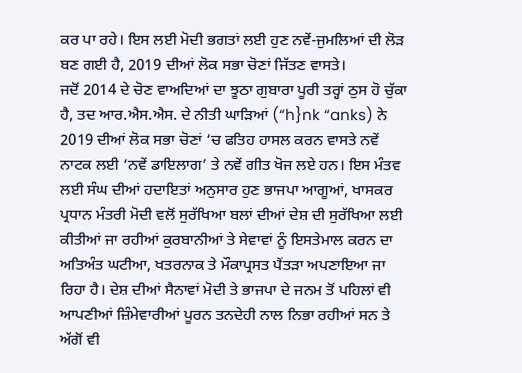ਕਰ ਪਾ ਰਹੇ। ਇਸ ਲਈ ਮੋਦੀ ਭਗਤਾਂ ਲਈ ਹੁਣ ਨਵੇਂ-ਜੁਮਲਿਆਂ ਦੀ ਲੋੜ ਬਣ ਗਈ ਹੈ, 2019 ਦੀਆਂ ਲੋਕ ਸਭਾ ਚੋਣਾਂ ਜਿੱਤਣ ਵਾਸਤੇ।
ਜਦੋਂ 2014 ਦੇ ਚੋਣ ਵਾਅਦਿਆਂ ਦਾ ਝੂਠਾ ਗੁਬਾਰਾ ਪੂਰੀ ਤਰ੍ਹਾਂ ਠੁਸ ਹੋ ਚੁੱਕਾ ਹੈ, ਤਦ ਆਰ.ਐਸ.ਐਸ. ਦੇ ਨੀਤੀ ਘਾੜਿਆਂ (“h}nk “anks) ਨੇ 2019 ਦੀਆਂ ਲੋਕ ਸਭਾ ਚੋਣਾਂ ‘ਚ ਫਤਿਹ ਹਾਸਲ ਕਰਨ ਵਾਸਤੇ ਨਵੇਂ ਨਾਟਕ ਲਈ ‘ਨਵੇਂ ਡਾਇਲਾਗ’ ਤੇ ਨਵੇਂ ਗੀਤ ਖੋਜ ਲਏ ਹਨ। ਇਸ ਮੰਤਵ ਲਈ ਸੰਘ ਦੀਆਂ ਹਦਾਇਤਾਂ ਅਨੁਸਾਰ ਹੁਣ ਭਾਜਪਾ ਆਗੂਆਂ, ਖਾਸਕਰ ਪ੍ਰਧਾਨ ਮੰਤਰੀ ਮੋਦੀ ਵਲੋਂ ਸੁਰੱਖਿਆ ਬਲਾਂ ਦੀਆਂ ਦੇਸ਼ ਦੀ ਸੁਰੱਖਿਆ ਲਈ ਕੀਤੀਆਂ ਜਾ ਰਹੀਆਂ ਕੁਰਬਾਨੀਆਂ ਤੇ ਸੇਵਾਵਾਂ ਨੂੰ ਇਸਤੇਮਾਲ ਕਰਨ ਦਾ ਅਤਿਅੰਤ ਘਟੀਆ, ਖਤਰਨਾਕ ਤੇ ਮੌਕਾਪ੍ਰਸਤ ਪੈਂਤੜਾ ਅਪਣਾਇਆ ਜਾ ਰਿਹਾ ਹੈ। ਦੇਸ਼ ਦੀਆਂ ਸੈਨਾਵਾਂ ਮੋਦੀ ਤੇ ਭਾਜਪਾ ਦੇ ਜਨਮ ਤੋਂ ਪਹਿਲਾਂ ਵੀ ਆਪਣੀਆਂ ਜ਼ਿੰਮੇਵਾਰੀਆਂ ਪੂਰਨ ਤਨਦੇਹੀ ਨਾਲ ਨਿਭਾ ਰਹੀਆਂ ਸਨ ਤੇ ਅੱਗੋਂ ਵੀ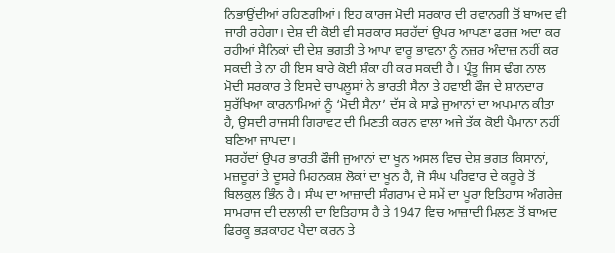ਨਿਭਾਉਂਦੀਆਂ ਰਹਿਣਗੀਆਂ। ਇਹ ਕਾਰਜ ਮੋਦੀ ਸਰਕਾਰ ਦੀ ਰਵਾਨਗੀ ਤੋਂ ਬਾਅਦ ਵੀ ਜਾਰੀ ਰਹੇਗਾ। ਦੇਸ਼ ਦੀ ਕੋਈ ਵੀ ਸਰਕਾਰ ਸਰਹੱਦਾਂ ਉਪਰ ਆਪਣਾ ਫਰਜ਼ ਅਦਾ ਕਰ ਰਹੀਆਂ ਸੈਨਿਕਾਂ ਦੀ ਦੇਸ਼ ਭਗਤੀ ਤੇ ਆਪਾ ਵਾਰੂ ਭਾਵਨਾ ਨੂੰ ਨਜ਼ਰ ਅੰਦਾਜ਼ ਨਹੀਂ ਕਰ ਸਕਦੀ ਤੇ ਨਾ ਹੀ ਇਸ ਬਾਰੇ ਕੋਈ ਸ਼ੰਕਾ ਹੀ ਕਰ ਸਕਦੀ ਹੈ। ਪ੍ਰੰਤੂ ਜਿਸ ਢੰਗ ਨਾਲ ਮੋਦੀ ਸਰਕਾਰ ਤੇ ਇਸਦੇ ਚਾਪਲੂਸਾਂ ਨੇ ਭਾਰਤੀ ਸੈਨਾ ਤੇ ਹਵਾਈ ਫੌਜ ਦੇ ਸ਼ਾਨਦਾਰ ਸੁਰੱਖਿਆ ਕਾਰਨਾਮਿਆਂ ਨੂੰ ‘ਮੋਦੀ ਸੈਨਾ’ ਦੱਸ ਕੇ ਸਾਡੇ ਜੁਆਨਾਂ ਦਾ ਅਪਮਾਨ ਕੀਤਾ ਹੈ, ਉਸਦੀ ਰਾਜਸੀ ਗਿਰਾਵਟ ਦੀ ਮਿਣਤੀ ਕਰਨ ਵਾਲਾ ਅਜੇ ਤੱਕ ਕੋਈ ਪੈਮਾਨਾ ਨਹੀਂ ਬਣਿਆ ਜਾਪਦਾ।
ਸਰਹੱਦਾਂ ਉਪਰ ਭਾਰਤੀ ਫੌਜੀ ਜੁਆਨਾਂ ਦਾ ਖੂਨ ਅਸਲ ਵਿਚ ਦੇਸ਼ ਭਗਤ ਕਿਸਾਨਾਂ, ਮਜ਼ਦੂਰਾਂ ਤੇ ਦੂਸਰੇ ਮਿਹਨਕਸ਼ ਲੋਕਾਂ ਦਾ ਖੂਨ ਹੈ, ਜੋ ਸੰਘ ਪਰਿਵਾਰ ਦੇ ਕਰੂਰੇ ਤੋਂ ਬਿਲਕੁਲ ਭਿੰਨ ਹੈ। ਸੰਘ ਦਾ ਆਜ਼ਾਦੀ ਸੰਗਰਾਮ ਦੇ ਸਮੇਂ ਦਾ ਪੂਰਾ ਇਤਿਹਾਸ ਅੰਗਰੇਜ਼ ਸਾਮਰਾਜ ਦੀ ਦਲਾਲੀ ਦਾ ਇਤਿਹਾਸ ਹੈ ਤੇ 1947 ਵਿਚ ਆਜ਼ਾਦੀ ਮਿਲਣ ਤੋਂ ਬਾਅਦ ਫਿਰਕੂ ਭੜਕਾਹਟ ਪੈਦਾ ਕਰਨ ਤੇ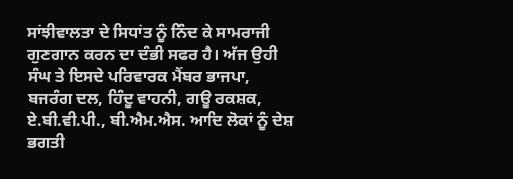ਸਾਂਝੀਵਾਲਤਾ ਦੇ ਸਿਧਾਂਤ ਨੂੰ ਨਿੰਦ ਕੇ ਸਾਮਰਾਜੀ ਗੁਣਗਾਨ ਕਰਨ ਦਾ ਦੰਭੀ ਸਫਰ ਹੈ। ਅੱਜ ਉਹੀ ਸੰਘ ਤੇ ਇਸਦੇ ਪਰਿਵਾਰਕ ਮੈਂਬਰ ਭਾਜਪਾ, ਬਜਰੰਗ ਦਲ, ਹਿੰਦੂ ਵਾਹਨੀ, ਗਊ ਰਕਸ਼ਕ, ਏ.ਬੀ.ਵੀ.ਪੀ., ਬੀ.ਐਮ.ਐਸ. ਆਦਿ ਲੋਕਾਂ ਨੂੰ ਦੇਸ਼ ਭਗਤੀ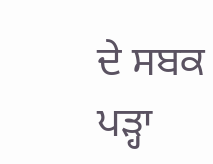ਦੇ ਸਬਕ ਪੜ੍ਹਾ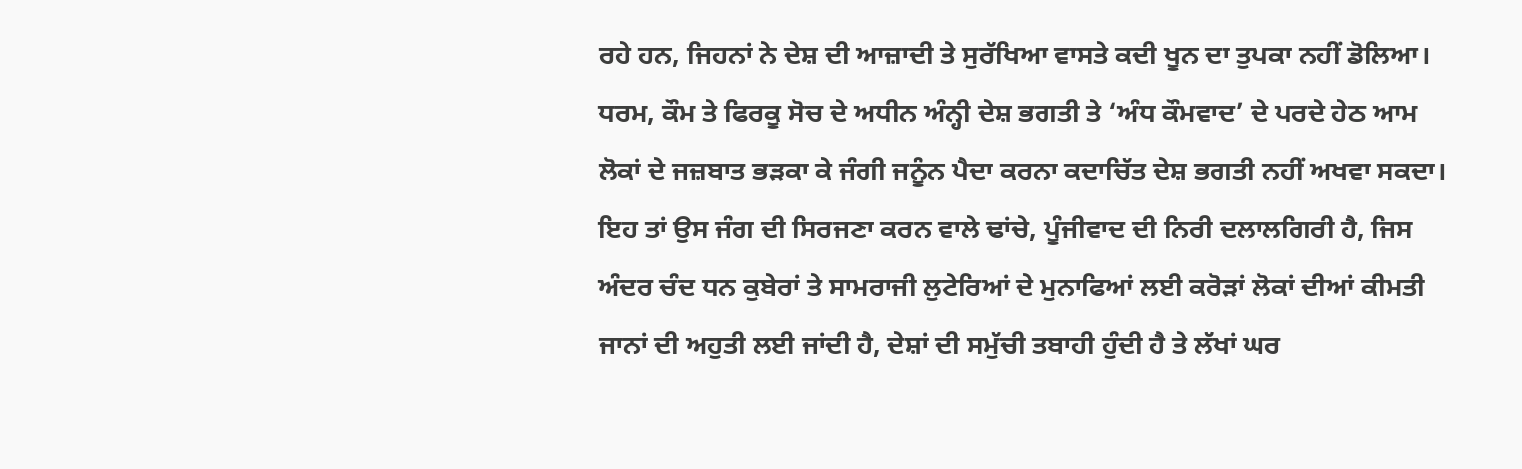ਰਹੇ ਹਨ, ਜਿਹਨਾਂ ਨੇ ਦੇਸ਼ ਦੀ ਆਜ਼ਾਦੀ ਤੇ ਸੁਰੱਖਿਆ ਵਾਸਤੇ ਕਦੀ ਖੂਨ ਦਾ ਤੁਪਕਾ ਨਹੀਂ ਡੋਲਿਆ। ਧਰਮ, ਕੌਮ ਤੇ ਫਿਰਕੂ ਸੋਚ ਦੇ ਅਧੀਨ ਅੰਨ੍ਹੀ ਦੇਸ਼ ਭਗਤੀ ਤੇ ‘ਅੰਧ ਕੌਮਵਾਦ’ ਦੇ ਪਰਦੇ ਹੇਠ ਆਮ ਲੋਕਾਂ ਦੇ ਜਜ਼ਬਾਤ ਭੜਕਾ ਕੇ ਜੰਗੀ ਜਨੂੰਨ ਪੈਦਾ ਕਰਨਾ ਕਦਾਚਿੱਤ ਦੇਸ਼ ਭਗਤੀ ਨਹੀਂ ਅਖਵਾ ਸਕਦਾ। ਇਹ ਤਾਂ ਉਸ ਜੰਗ ਦੀ ਸਿਰਜਣਾ ਕਰਨ ਵਾਲੇ ਢਾਂਚੇ, ਪੂੰਜੀਵਾਦ ਦੀ ਨਿਰੀ ਦਲਾਲਗਿਰੀ ਹੈ, ਜਿਸ ਅੰਦਰ ਚੰਦ ਧਨ ਕੁਬੇਰਾਂ ਤੇ ਸਾਮਰਾਜੀ ਲੁਟੇਰਿਆਂ ਦੇ ਮੁਨਾਫਿਆਂ ਲਈ ਕਰੋੜਾਂ ਲੋਕਾਂ ਦੀਆਂ ਕੀਮਤੀ ਜਾਨਾਂ ਦੀ ਅਹੁਤੀ ਲਈ ਜਾਂਦੀ ਹੈ, ਦੇਸ਼ਾਂ ਦੀ ਸਮੁੱਚੀ ਤਬਾਹੀ ਹੁੰਦੀ ਹੈ ਤੇ ਲੱਖਾਂ ਘਰ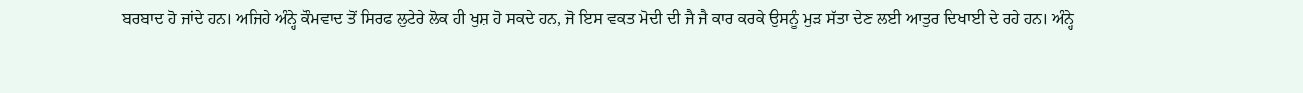ਬਰਬਾਦ ਹੋ ਜਾਂਦੇ ਹਨ। ਅਜਿਹੇ ਅੰਨ੍ਹੇ ਕੌਮਵਾਦ ਤੋਂ ਸਿਰਫ ਲੁਟੇਰੇ ਲੋਕ ਹੀ ਖੁਸ਼ ਹੋ ਸਕਦੇ ਹਨ, ਜੋ ਇਸ ਵਕਤ ਮੋਦੀ ਦੀ ਜੈ ਜੈ ਕਾਰ ਕਰਕੇ ਉਸਨੂੰ ਮੁੜ ਸੱਤਾ ਦੇਣ ਲਈ ਆਤੁਰ ਦਿਖਾਈ ਦੇ ਰਹੇ ਹਨ। ਅੰਨ੍ਹੇ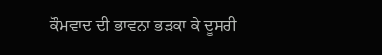ਕੌਮਵਾਦ ਦੀ ਭਾਵਨਾ ਭੜਕਾ ਕੇ ਦੂਸਰੀ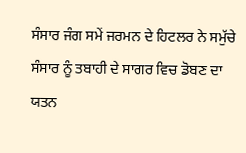ਸੰਸਾਰ ਜੰਗ ਸਮੇਂ ਜਰਮਨ ਦੇ ਹਿਟਲਰ ਨੇ ਸਮੁੱਚੇ ਸੰਸਾਰ ਨੂੰ ਤਬਾਹੀ ਦੇ ਸਾਗਰ ਵਿਚ ਡੋਬਣ ਦਾ ਯਤਨ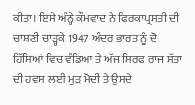ਕੀਤਾ। ਇਸੇ ਅੰਨ੍ਹੇ ਕੌਮਵਾਦ ਨੇ ਫਿਰਕਾਪ੍ਰਸਤੀ ਦੀ ਚਾਸ਼ਣੀ ਚਾੜ੍ਹਕੇ 1947 ਅੰਦਰ ਭਾਰਤ ਨੂੰ ਦੋ ਹਿੱਸਿਆਂ ਵਿਚ ਵੰਡਿਆ ਤੇ ਅੱਜ ਸਿਰਫ ਰਾਜ ਸੱਤਾ ਦੀ ਹਵਸ ਲਈ ਮੁੜ ਮੋਦੀ ਤੇ ਉਸਦੇ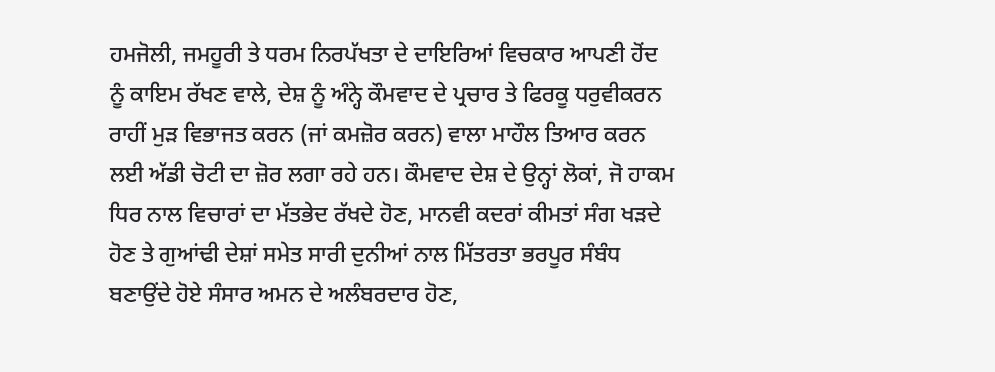ਹਮਜੋਲੀ, ਜਮਹੂਰੀ ਤੇ ਧਰਮ ਨਿਰਪੱਖਤਾ ਦੇ ਦਾਇਰਿਆਂ ਵਿਚਕਾਰ ਆਪਣੀ ਹੋਂਦ ਨੂੰ ਕਾਇਮ ਰੱਖਣ ਵਾਲੇ, ਦੇਸ਼ ਨੂੰ ਅੰਨ੍ਹੇ ਕੌਮਵਾਦ ਦੇ ਪ੍ਰਚਾਰ ਤੇ ਫਿਰਕੂ ਧਰੁਵੀਕਰਨ ਰਾਹੀਂ ਮੁੜ ਵਿਭਾਜਤ ਕਰਨ (ਜਾਂ ਕਮਜ਼ੋਰ ਕਰਨ) ਵਾਲਾ ਮਾਹੌਲ ਤਿਆਰ ਕਰਨ ਲਈ ਅੱਡੀ ਚੋਟੀ ਦਾ ਜ਼ੋਰ ਲਗਾ ਰਹੇ ਹਨ। ਕੌਮਵਾਦ ਦੇਸ਼ ਦੇ ਉਨ੍ਹਾਂ ਲੋਕਾਂ, ਜੋ ਹਾਕਮ ਧਿਰ ਨਾਲ ਵਿਚਾਰਾਂ ਦਾ ਮੱਤਭੇਦ ਰੱਖਦੇ ਹੋਣ, ਮਾਨਵੀ ਕਦਰਾਂ ਕੀਮਤਾਂ ਸੰਗ ਖੜਦੇ ਹੋਣ ਤੇ ਗੁਆਂਢੀ ਦੇਸ਼ਾਂ ਸਮੇਤ ਸਾਰੀ ਦੁਨੀਆਂ ਨਾਲ ਮਿੱਤਰਤਾ ਭਰਪੂਰ ਸੰਬੰਧ ਬਣਾਉਂਦੇ ਹੋਏ ਸੰਸਾਰ ਅਮਨ ਦੇ ਅਲੰਬਰਦਾਰ ਹੋਣ,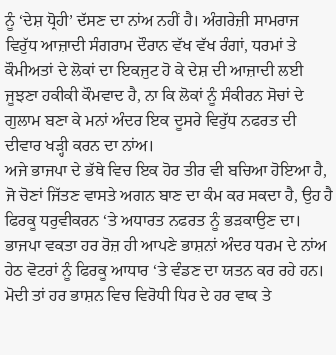ਨੂੰ ‘ਦੇਸ਼ ਧ੍ਰੋਹੀ’ ਦੱਸਣ ਦਾ ਨਾਂਅ ਨਹੀਂ ਹੈ। ਅੰਗਰੇਜ਼ੀ ਸਾਮਰਾਜ ਵਿਰੁੱਧ ਆਜ਼ਾਦੀ ਸੰਗਰਾਮ ਦੌਰਾਨ ਵੱਖ ਵੱਖ ਰੰਗਾਂ, ਧਰਮਾਂ ਤੇ ਕੌਮੀਅਤਾਂ ਦੇ ਲੋਕਾਂ ਦਾ ਇਕਜੁਟ ਹੋ ਕੇ ਦੇਸ਼ ਦੀ ਆਜ਼ਾਦੀ ਲਈ ਜੂਝਣਾ ਹਕੀਕੀ ਕੌਮਵਾਦ ਹੈ, ਨਾ ਕਿ ਲੋਕਾਂ ਨੂੰ ਸੰਕੀਰਨ ਸੋਚਾਂ ਦੇ ਗੁਲਾਮ ਬਣਾ ਕੇ ਮਨਾਂ ਅੰਦਰ ਇਕ ਦੂਸਰੇ ਵਿਰੁੱਧ ਨਫਰਤ ਦੀ ਦੀਵਾਰ ਖੜ੍ਹੀ ਕਰਨ ਦਾ ਨਾਂਅ।
ਅਜੇ ਭਾਜਪਾ ਦੇ ਭੱਥੇ ਵਿਚ ਇਕ ਹੋਰ ਤੀਰ ਵੀ ਬਚਿਆ ਹੋਇਆ ਹੈ, ਜੋ ਚੋਣਾਂ ਜਿੱਤਣ ਵਾਸਤੇ ਅਗਨ ਬਾਣ ਦਾ ਕੰਮ ਕਰ ਸਕਦਾ ਹੈ, ਉਹ ਹੈ ਫਿਰਕੂ ਧਰੁਵੀਕਰਨ ‘ਤੇ ਅਧਾਰਤ ਨਫਰਤ ਨੂੰ ਭੜਕਾਉਣ ਦਾ। ਭਾਜਪਾ ਵਕਤਾ ਹਰ ਰੋਜ਼ ਹੀ ਆਪਣੇ ਭਾਸ਼ਨਾਂ ਅੰਦਰ ਧਰਮ ਦੇ ਨਾਂਅ ਹੇਠ ਵੋਟਰਾਂ ਨੂੰ ਫਿਰਕੂ ਆਧਾਰ ‘ਤੇ ਵੰਡਣ ਦਾ ਯਤਨ ਕਰ ਰਹੇ ਹਨ। ਮੋਦੀ ਤਾਂ ਹਰ ਭਾਸ਼ਨ ਵਿਚ ਵਿਰੋਧੀ ਧਿਰ ਦੇ ਹਰ ਵਾਕ ਤੇ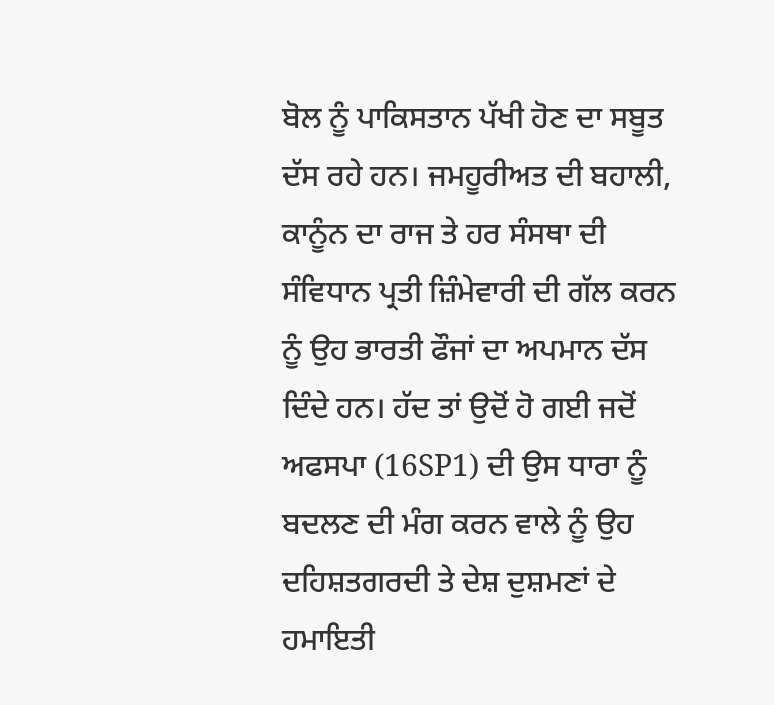ਬੋਲ ਨੂੰ ਪਾਕਿਸਤਾਨ ਪੱਖੀ ਹੋਣ ਦਾ ਸਬੂਤ ਦੱਸ ਰਹੇ ਹਨ। ਜਮਹੂਰੀਅਤ ਦੀ ਬਹਾਲੀ, ਕਾਨੂੰਨ ਦਾ ਰਾਜ ਤੇ ਹਰ ਸੰਸਥਾ ਦੀ ਸੰਵਿਧਾਨ ਪ੍ਰਤੀ ਜ਼ਿੰਮੇਵਾਰੀ ਦੀ ਗੱਲ ਕਰਨ ਨੂੰ ਉਹ ਭਾਰਤੀ ਫੌਜਾਂ ਦਾ ਅਪਮਾਨ ਦੱਸ ਦਿੰਦੇ ਹਨ। ਹੱਦ ਤਾਂ ਉਦੋਂ ਹੋ ਗਈ ਜਦੋਂ ਅਫਸਪਾ (16SP1) ਦੀ ਉਸ ਧਾਰਾ ਨੂੰ ਬਦਲਣ ਦੀ ਮੰਗ ਕਰਨ ਵਾਲੇ ਨੂੰ ਉਹ ਦਹਿਸ਼ਤਗਰਦੀ ਤੇ ਦੇਸ਼ ਦੁਸ਼ਮਣਾਂ ਦੇ ਹਮਾਇਤੀ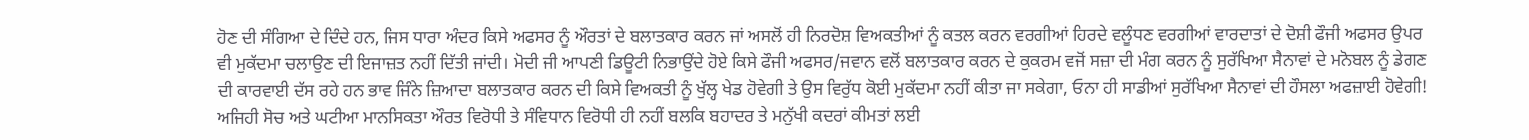ਹੋਣ ਦੀ ਸੰਗਿਆ ਦੇ ਦਿੰਦੇ ਹਨ, ਜਿਸ ਧਾਰਾ ਅੰਦਰ ਕਿਸੇ ਅਫਸਰ ਨੂੰ ਔਰਤਾਂ ਦੇ ਬਲਾਤਕਾਰ ਕਰਨ ਜਾਂ ਅਸਲੋਂ ਹੀ ਨਿਰਦੋਸ਼ ਵਿਅਕਤੀਆਂ ਨੂੰ ਕਤਲ ਕਰਨ ਵਰਗੀਆਂ ਹਿਰਦੇ ਵਲੂੰਧਣ ਵਰਗੀਆਂ ਵਾਰਦਾਤਾਂ ਦੇ ਦੋਸ਼ੀ ਫੌਜੀ ਅਫਸਰ ਉਪਰ ਵੀ ਮੁਕੱਦਮਾ ਚਲਾਉਣ ਦੀ ਇਜਾਜ਼ਤ ਨਹੀਂ ਦਿੱਤੀ ਜਾਂਦੀ। ਮੋਦੀ ਜੀ ਆਪਣੀ ਡਿਊਟੀ ਨਿਭਾਉਂਦੇ ਹੋਏ ਕਿਸੇ ਫੌਜੀ ਅਫਸਰ/ਜਵਾਨ ਵਲੋਂ ਬਲਾਤਕਾਰ ਕਰਨ ਦੇ ਕੁਕਰਮ ਵਜੋਂ ਸਜ਼ਾ ਦੀ ਮੰਗ ਕਰਨ ਨੂੰ ਸੁਰੱਖਿਆ ਸੈਨਾਵਾਂ ਦੇ ਮਨੋਬਲ ਨੂੰ ਡੇਗਣ ਦੀ ਕਾਰਵਾਈ ਦੱਸ ਰਹੇ ਹਨ ਭਾਵ ਜਿੰਨੇ ਜ਼ਿਆਦਾ ਬਲਾਤਕਾਰ ਕਰਨ ਦੀ ਕਿਸੇ ਵਿਅਕਤੀ ਨੂੰ ਖੁੱਲ੍ਹ ਖੇਡ ਹੋਵੇਗੀ ਤੇ ਉਸ ਵਿਰੁੱਧ ਕੋਈ ਮੁਕੱਦਮਾ ਨਹੀਂ ਕੀਤਾ ਜਾ ਸਕੇਗਾ, ਓਨਾ ਹੀ ਸਾਡੀਆਂ ਸੁਰੱਖਿਆ ਸੈਨਾਵਾਂ ਦੀ ਹੌਸਲਾ ਅਫਜ਼ਾਈ ਹੋਵੇਗੀ! ਅਜਿਹੀ ਸੋਚ ਅਤੇ ਘਟੀਆ ਮਾਨਸਿਕਤਾ ਔਰਤ ਵਿਰੋਧੀ ਤੇ ਸੰਵਿਧਾਨ ਵਿਰੋਧੀ ਹੀ ਨਹੀਂ ਬਲਕਿ ਬਹਾਦਰ ਤੇ ਮਨੁੱਖੀ ਕਦਰਾਂ ਕੀਮਤਾਂ ਲਈ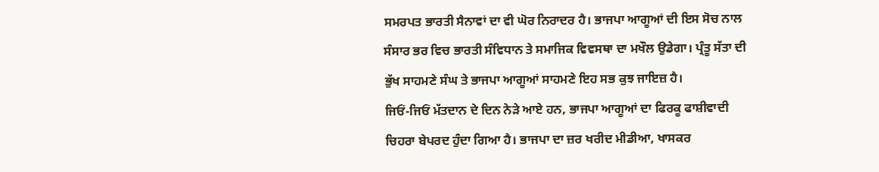ਸਮਰਪਤ ਭਾਰਤੀ ਸੈਨਾਵਾਂ ਦਾ ਵੀ ਘੋਰ ਨਿਰਾਦਰ ਹੈ। ਭਾਜਪਾ ਆਗੂਆਂ ਦੀ ਇਸ ਸੋਚ ਨਾਲ ਸੰਸਾਰ ਭਰ ਵਿਚ ਭਾਰਤੀ ਸੰਵਿਧਾਨ ਤੇ ਸਮਾਜਿਕ ਵਿਵਸਥਾ ਦਾ ਮਖੌਲ ਉਡੇਗਾ। ਪ੍ਰੰਤੂ ਸੱਤਾ ਦੀ ਭੁੱਖ ਸਾਹਮਣੇ ਸੰਘ ਤੇ ਭਾਜਪਾ ਆਗੂਆਂ ਸਾਹਮਣੇ ਇਹ ਸਭ ਕੁਝ ਜਾਇਜ਼ ਹੈ।
ਜਿਓਂ-ਜਿਓਂ ਮੱਤਦਾਨ ਦੇ ਦਿਨ ਨੇੜੇ ਆਏ ਹਨ, ਭਾਜਪਾ ਆਗੂਆਂ ਦਾ ਫਿਰਕੂ ਫਾਸ਼ੀਵਾਦੀ ਚਿਹਰਾ ਬੇਪਰਦ ਹੁੰਦਾ ਗਿਆ ਹੈ। ਭਾਜਪਾ ਦਾ ਜ਼ਰ ਖਰੀਦ ਮੀਡੀਆ, ਖਾਸਕਰ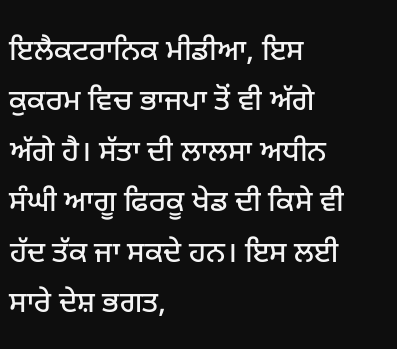ਇਲੈਕਟਰਾਨਿਕ ਮੀਡੀਆ, ਇਸ ਕੁਕਰਮ ਵਿਚ ਭਾਜਪਾ ਤੋਂ ਵੀ ਅੱਗੇ ਅੱਗੇ ਹੈ। ਸੱਤਾ ਦੀ ਲਾਲਸਾ ਅਧੀਨ ਸੰਘੀ ਆਗੂ ਫਿਰਕੂ ਖੇਡ ਦੀ ਕਿਸੇ ਵੀ ਹੱਦ ਤੱਕ ਜਾ ਸਕਦੇ ਹਨ। ਇਸ ਲਈ ਸਾਰੇ ਦੇਸ਼ ਭਗਤ,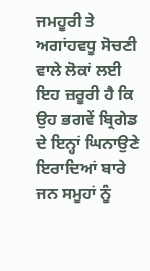ਜਮਹੂਰੀ ਤੇ ਅਗਾਂਹਵਧੂ ਸੋਚਣੀ ਵਾਲੇ ਲੋਕਾਂ ਲਈ ਇਹ ਜ਼ਰੂਰੀ ਹੈ ਕਿ ਉਹ ਭਗਵੇਂ ਬ੍ਰਿਗੇਡ ਦੇ ਇਨ੍ਹਾਂ ਘਿਨਾਉਣੇ ਇਰਾਦਿਆਂ ਬਾਰੇ ਜਨ ਸਮੂਹਾਂ ਨੂੰ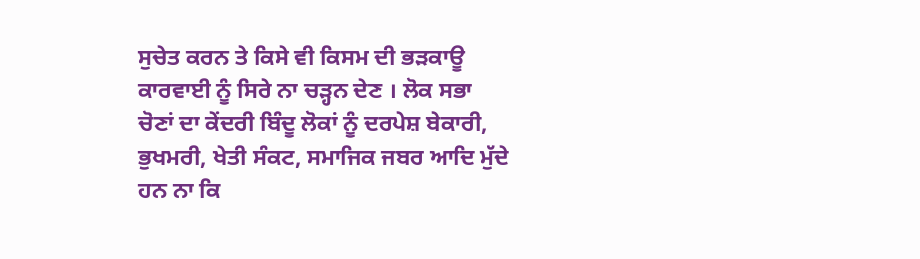ਸੁਚੇਤ ਕਰਨ ਤੇ ਕਿਸੇ ਵੀ ਕਿਸਮ ਦੀ ਭੜਕਾਊ ਕਾਰਵਾਈ ਨੂੰ ਸਿਰੇ ਨਾ ਚੜ੍ਹਨ ਦੇਣ । ਲੋਕ ਸਭਾ ਚੋਣਾਂ ਦਾ ਕੇਂਦਰੀ ਬਿੰਦੂ ਲੋਕਾਂ ਨੂੰ ਦਰਪੇਸ਼ ਬੇਕਾਰੀ, ਭੁਖਮਰੀ, ਖੇਤੀ ਸੰਕਟ, ਸਮਾਜਿਕ ਜਬਰ ਆਦਿ ਮੁੱਦੇ ਹਨ ਨਾ ਕਿ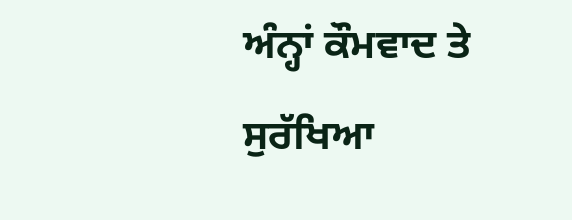ਅੰਨ੍ਹਾਂ ਕੌਮਵਾਦ ਤੇ ਸੁਰੱਖਿਆ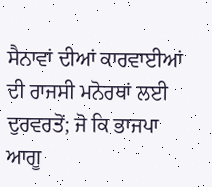ਸੈਨਾਵਾਂ ਦੀਆਂ ਕਾਰਵਾਈਆਂ ਦੀ ਰਾਜਸੀ ਮਨੋਰਥਾਂ ਲਈ ਦੁਰਵਰਤੋਂ; ਜੋ ਕਿ ਭਾਜਪਾ ਆਗੂ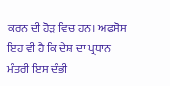ਕਰਨ ਦੀ ਹੋੜ ਵਿਚ ਹਨ। ਅਫਸੋਸ ਇਹ ਵੀ ਹੈ ਕਿ ਦੇਸ਼ ਦਾ ਪ੍ਰਧਾਨ ਮੰਤਰੀ ਇਸ ਦੰਭੀ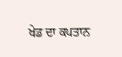ਖੇਡ ਦਾ ਕਪਤਾਨ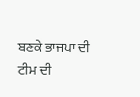ਬਣਕੇ ਭਾਜਪਾ ਦੀ ਟੀਮ ਦੀ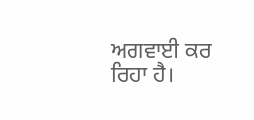ਅਗਵਾਈ ਕਰ ਰਿਹਾ ਹੈ।